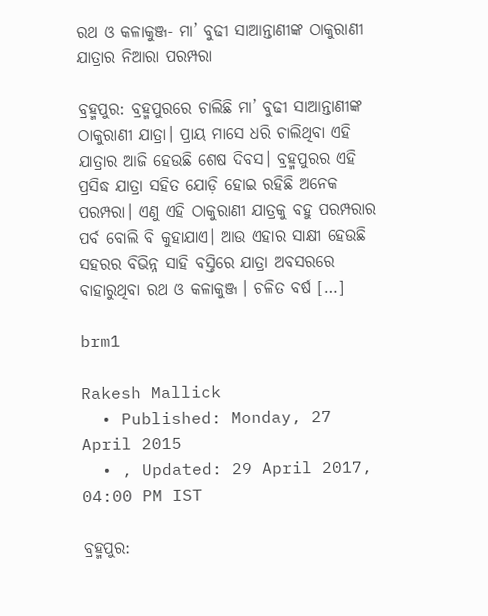ରଥ ଓ କଳାକୁଞ୍ଜ- ମା’ ବୁଢୀ ସାଆନ୍ତାଣୀଙ୍କ ଠାକୁରାଣୀ ଯାତ୍ରାର ନିଆରା ପରମ୍ପରା

ବ୍ରହ୍ମପୁର: ବ୍ରହ୍ମପୁରରେ ଚାଲିଛି ମା’ ବୁଢୀ ସାଆନ୍ତାଣୀଙ୍କ ଠାକୁରାଣୀ ଯାତ୍ରା। ପ୍ରାୟ ମାସେ ଧରି ଚାଲିଥିବା ଏହି ଯାତ୍ରାର ଆଜି ହେଉଛି ଶେଷ ଦିବସ। ବ୍ରହ୍ମପୁରର ଏହି ପ୍ରସିଦ୍ଧ ଯାତ୍ରା ସହିତ ଯୋଡ଼ି ହୋଇ ରହିଛି ଅନେକ ପରମ୍ପରା। ଏଣୁ ଏହି ଠାକୁରାଣୀ ଯାତ୍ରକୁ ବହୁ ପରମ୍ପରାର ପର୍ବ ବୋଲି ବି କୁହାଯାଏ। ଆଉ ଏହାର ସାକ୍ଷୀ ହେଉଛି ସହରର ବିଭିନ୍ନ ସାହି ବସ୍ତିରେ ଯାତ୍ରା ଅବସରରେ ବାହାରୁଥିବା ରଥ ଓ କଳାକୁଞ୍ଜ । ଚଳିତ ବର୍ଷ […]

brm1

Rakesh Mallick
  • Published: Monday, 27 April 2015
  • , Updated: 29 April 2017, 04:00 PM IST

ବ୍ରହ୍ମପୁର: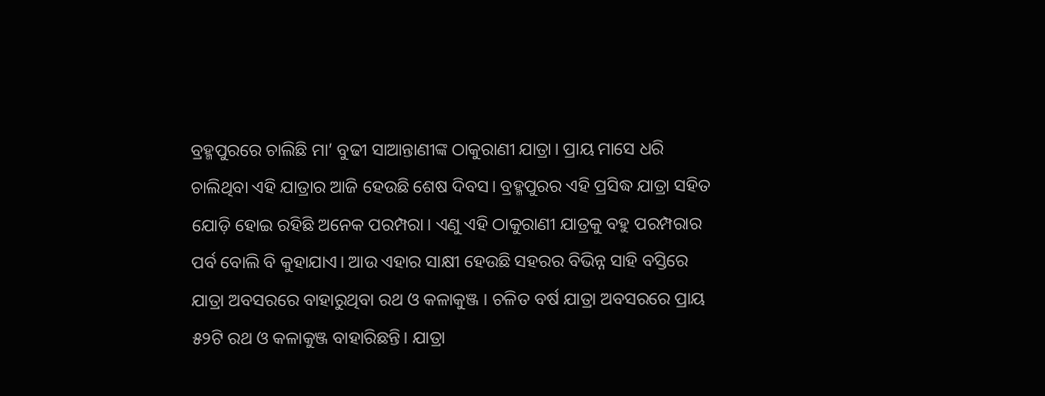ବ୍ରହ୍ମପୁରରେ ଚାଲିଛି ମା’ ବୁଢୀ ସାଆନ୍ତାଣୀଙ୍କ ଠାକୁରାଣୀ ଯାତ୍ରା। ପ୍ରାୟ ମାସେ ଧରି ଚାଲିଥିବା ଏହି ଯାତ୍ରାର ଆଜି ହେଉଛି ଶେଷ ଦିବସ। ବ୍ରହ୍ମପୁରର ଏହି ପ୍ରସିଦ୍ଧ ଯାତ୍ରା ସହିତ ଯୋଡ଼ି ହୋଇ ରହିଛି ଅନେକ ପରମ୍ପରା। ଏଣୁ ଏହି ଠାକୁରାଣୀ ଯାତ୍ରକୁ ବହୁ ପରମ୍ପରାର ପର୍ବ ବୋଲି ବି କୁହାଯାଏ। ଆଉ ଏହାର ସାକ୍ଷୀ ହେଉଛି ସହରର ବିଭିନ୍ନ ସାହି ବସ୍ତିରେ ଯାତ୍ରା ଅବସରରେ ବାହାରୁଥିବା ରଥ ଓ କଳାକୁଞ୍ଜ । ଚଳିତ ବର୍ଷ ଯାତ୍ରା ଅବସରରେ ପ୍ରାୟ ୫୨ଟି ରଥ ଓ କଳାକୁଞ୍ଜ ବାହାରିଛନ୍ତି। ଯାତ୍ରା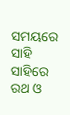ସମୟରେ ସାହି ସାହିରେ ରଥ ଓ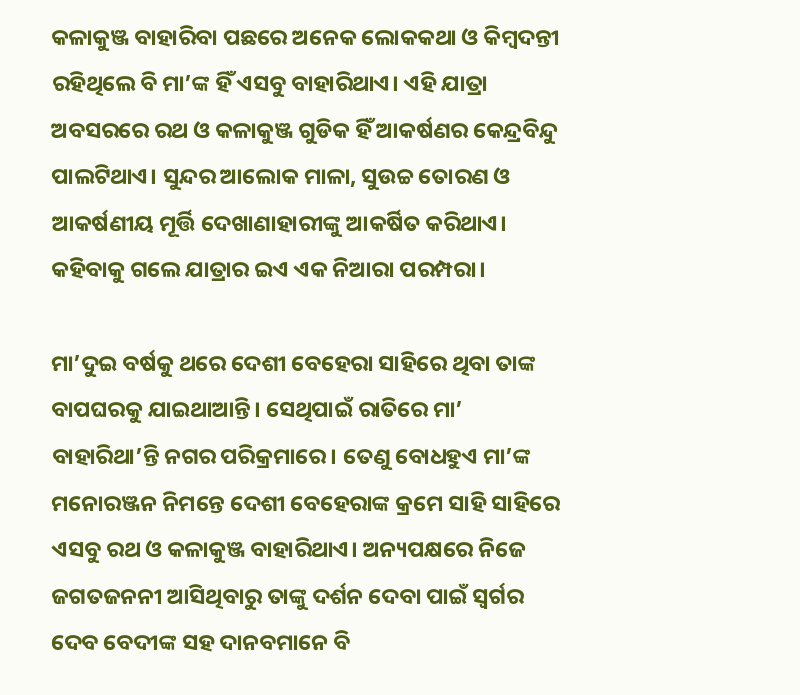କଳାକୁଞ୍ଜ ବାହାରିବା ପଛରେ ଅନେକ ଲୋକକଥା ଓ କିମ୍ବଦନ୍ତୀ ରହିଥିଲେ ବି ମା’ଙ୍କ ହିଁ ଏସବୁ ବାହାରିଥାଏ। ଏହି ଯାତ୍ରା ଅବସରରେ ରଥ ଓ କଳାକୁଞ୍ଜ ଗୁଡିକ ହିଁ ଆକର୍ଷଣର କେନ୍ଦ୍ରବିନ୍ଦୁ ପାଲଟିଥାଏ। ସୁନ୍ଦର ଆଲୋକ ମାଳା, ସୁଉଚ୍ଚ ତୋରଣ ଓ ଆକର୍ଷଣୀୟ ମୂର୍ତ୍ତି ଦେଖାଣାହାରୀଙ୍କୁ ଆକର୍ଷିତ କରିଥାଏ। କହିବାକୁ ଗଲେ ଯାତ୍ରାର ଇଏ ଏକ ନିଆରା ପରମ୍ପରା।

ମା’ଦୁଇ ବର୍ଷକୁ ଥରେ ଦେଶୀ ବେହେରା ସାହିରେ ଥିବା ତାଙ୍କ ବାପଘରକୁ ଯାଇଥାଆନ୍ତି। ସେଥିପାଇଁ ରାତିରେ ମା’ ବାହାରିଥା’ନ୍ତି ନଗର ପରିକ୍ରମାରେ। ତେଣୁ ବୋଧହୁଏ ମା’ଙ୍କ ମନୋରଞ୍ଜନ ନିମନ୍ତେ ଦେଶୀ ବେହେରାଙ୍କ କ୍ରମେ ସାହି ସାହିରେ ଏସବୁ ରଥ ଓ କଳାକୁଞ୍ଜ ବାହାରିଥାଏ। ଅନ୍ୟପକ୍ଷରେ ନିଜେ ଜଗତଜନନୀ ଆସିଥିବାରୁ ତାଙ୍କୁ ଦର୍ଶନ ଦେବା ପାଇଁ ସ୍ୱର୍ଗର ଦେବ ବେଦୀଙ୍କ ସହ ଦାନବମାନେ ବି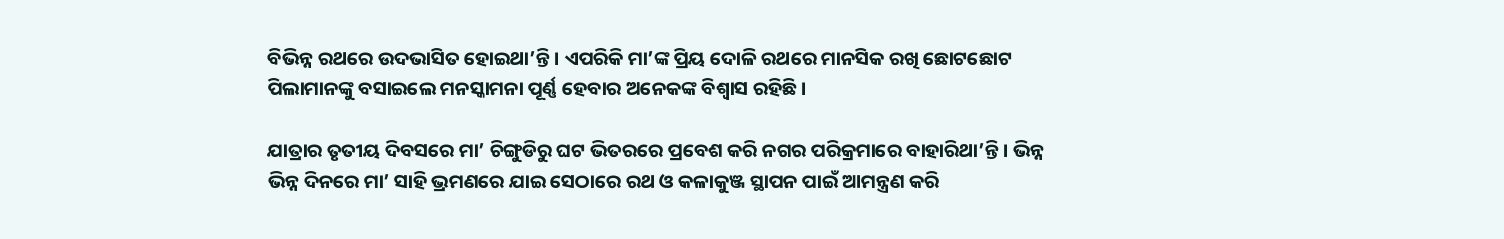ବିଭିନ୍ନ ରଥରେ ଉଦଭାସିତ ହୋଇଥା’ନ୍ତି। ଏପରିକି ମା’ଙ୍କ ପ୍ରିୟ ଦୋଳି ରଥରେ ମାନସିକ ରଖି ଛୋଟଛୋଟ ପିଲାମାନଙ୍କୁ ବସାଇଲେ ମନସ୍କାମନା ପୂର୍ଣ୍ଣ ହେବାର ଅନେକଙ୍କ ବିଶ୍ୱାସ ରହିଛି।

ଯାତ୍ରାର ତୃତୀୟ ଦିବସରେ ମା’ ଚିଙ୍ଗୁଡିରୁ ଘଟ ଭିତରରେ ପ୍ରବେଶ କରି ନଗର ପରିକ୍ରମାରେ ବାହାରିଥା’ନ୍ତି। ଭିନ୍ନ ଭିନ୍ନ ଦିନରେ ମା’ ସାହି ଭ୍ରମଣରେ ଯାଇ ସେଠାରେ ରଥ ଓ କଳାକୁଞ୍ଜ ସ୍ଥାପନ ପାଇଁ ଆମନ୍ତ୍ରଣ କରି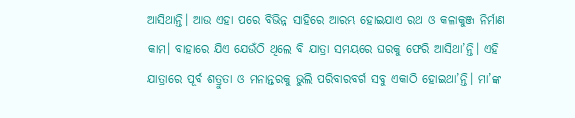ଆସିଥାନ୍ତି। ଆଉ ଏହା ପରେ ବିଭିନ୍ନ ସାହିରେ ଆରମ୍ଭ ହୋଇଯାଏ ରଥ ଓ କଳାକୁଞ୍ଜ ନିର୍ମାଣ କାମ। ବାହାରେ ଯିଏ ଯେଉଁଠି ଥିଲେ ବି ଯାତ୍ରା ସମୟରେ ଘରକୁ ଫେରି ଆସିଥା’ନ୍ତି। ଏହି ଯାତ୍ରାରେ ପୂର୍ବ ଶତ୍ରୁତା ଓ ମନାନ୍ତରକୁ ଭୁଲି ପରିବାରବର୍ଗ ସବୁ ଏକାଠି ହୋଇଥା’ନ୍ତି। ମା’ଙ୍କ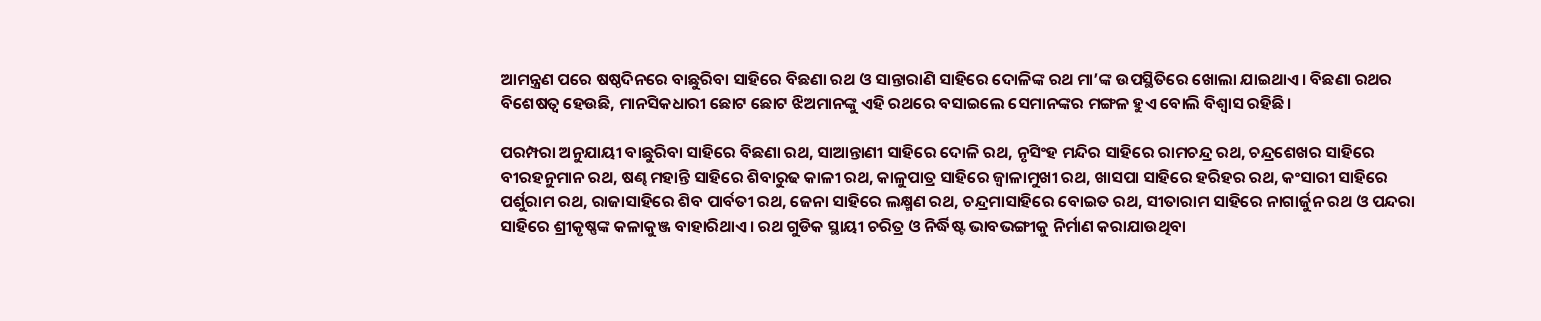ଆମନ୍ତ୍ରଣ ପରେ ଷଷ୍ଠଦିନରେ ବାଛୁରିବା ସାହିରେ ବିଛଣା ରଥ ଓ ସାନ୍ତାରାଣି ସାହିରେ ଦୋଳିଙ୍କ ରଥ ମା’ଙ୍କ ଉପସ୍ଥିତିରେ ଖୋଲା ଯାଇଥାଏ। ବିଛଣା ରଥର ବିଶେଷତ୍ୱ ହେଉଛି, ମାନସିକଧାରୀ ଛୋଟ ଛୋଟ ଝିଅମାନଙ୍କୁ ଏହି ରଥରେ ବସାଇଲେ ସେମାନଙ୍କର ମଙ୍ଗଳ ହୁଏ ବୋଲି ବିଶ୍ୱାସ ରହିଛି।

ପରମ୍ପରା ଅନୁଯାୟୀ ବାଛୁରିବା ସାହିରେ ବିଛଣା ରଥ, ସାଆନ୍ତାଣୀ ସାହିରେ ଦୋଳି ରଥ, ନୃସିଂହ ମନ୍ଦିର ସାହିରେ ରାମଚନ୍ଦ୍ର ରଥ, ଚନ୍ଦ୍ରଶେଖର ସାହିରେ ବୀରହନୁମାନ ରଥ, ଷଣ୍ଢ ମହାନ୍ତି ସାହିରେ ଶିବାରୁଢ କାଳୀ ରଥ, କାଳୁପାତ୍ର ସାହିରେ ଜ୍ୱାଳାମୁଖୀ ରଥ, ଖାସପା ସାହିରେ ହରିହର ରଥ, କଂସାରୀ ସାହିରେ ପର୍ଶୁରାମ ରଥ, ରାଜାସାହିରେ ଶିବ ପାର୍ବତୀ ରଥ, ଜେନା ସାହିରେ ଲକ୍ଷ୍ମଣ ରଥ, ଚନ୍ଦ୍ରମାସାହିରେ ବୋଇତ ରଥ, ସୀତାରାମ ସାହିରେ ନାଗାର୍ଜୁନ ରଥ ଓ ପନ୍ଦରା ସାହିରେ ଶ୍ରୀକୃଷ୍ଣଙ୍କ କଳାକୁଞ୍ଜ ବାହାରିଥାଏ। ରଥ ଗୁଡିକ ସ୍ଥାୟୀ ଚରିତ୍ର ଓ ନିର୍ଦ୍ଧିଷ୍ଟ ଭାବଭଙ୍ଗୀକୁ ନିର୍ମାଣ କରାଯାଉଥିବା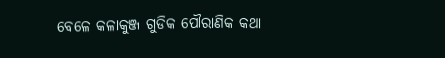ବେଳେ କଳାକୁଞ୍ଜ ଗୁଡିକ ପୌରାଣିକ କଥା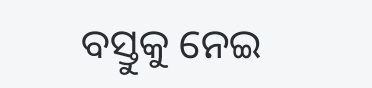ବସ୍ତୁକୁ ନେଇ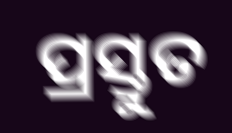ପ୍ରସ୍ତୁତ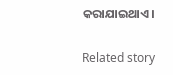କରାଯାଇଥାଏ।

Related story